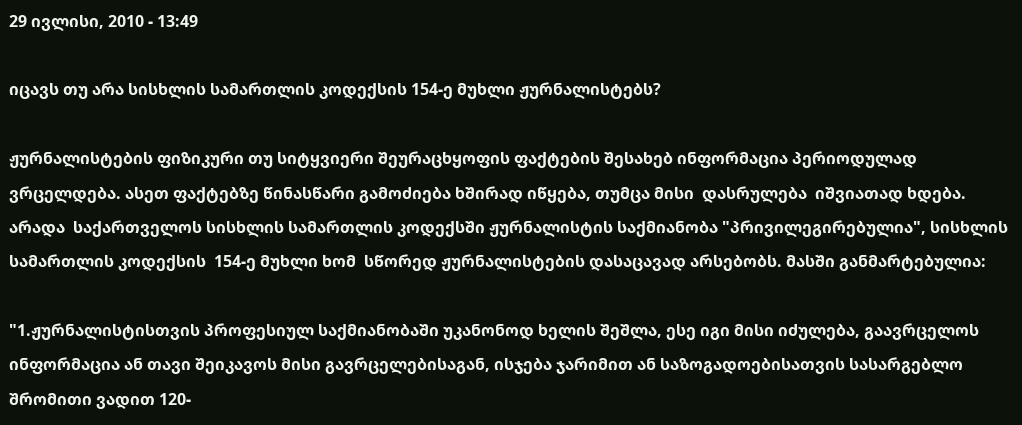29 ივლისი, 2010 - 13:49

იცავს თუ არა სისხლის სამართლის კოდექსის 154-ე მუხლი ჟურნალისტებს?

ჟურნალისტების ფიზიკური თუ სიტყვიერი შეურაცხყოფის ფაქტების შესახებ ინფორმაცია პერიოდულად ვრცელდება. ასეთ ფაქტებზე წინასწარი გამოძიება ხშირად იწყება, თუმცა მისი  დასრულება  იშვიათად ხდება. არადა  საქართველოს სისხლის სამართლის კოდექსში ჟურნალისტის საქმიანობა "პრივილეგირებულია", სისხლის სამართლის კოდექსის  154-ე მუხლი ხომ  სწორედ ჟურნალისტების დასაცავად არსებობს. მასში განმარტებულია:

"1.ჟურნალისტისთვის პროფესიულ საქმიანობაში უკანონოდ ხელის შეშლა, ესე იგი მისი იძულება, გაავრცელოს ინფორმაცია ან თავი შეიკავოს მისი გავრცელებისაგან, ისჯება ჯარიმით ან საზოგადოებისათვის სასარგებლო შრომითი ვადით 120-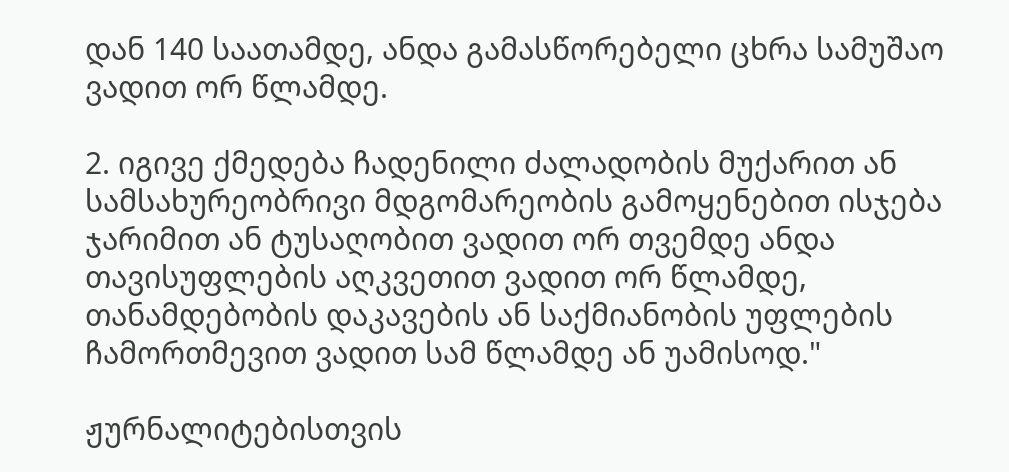დან 140 საათამდე, ანდა გამასწორებელი ცხრა სამუშაო ვადით ორ წლამდე.

2. იგივე ქმედება ჩადენილი ძალადობის მუქარით ან სამსახურეობრივი მდგომარეობის გამოყენებით ისჯება ჯარიმით ან ტუსაღობით ვადით ორ თვემდე ანდა თავისუფლების აღკვეთით ვადით ორ წლამდე, თანამდებობის დაკავების ან საქმიანობის უფლების ჩამორთმევით ვადით სამ წლამდე ან უამისოდ."

ჟურნალიტებისთვის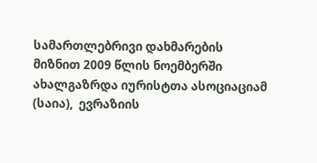სამართლებრივი დახმარების მიზნით 2009 წლის ნოემბერში  ახალგაზრდა იურისტთა ასოციაციამ (საია),  ევრაზიის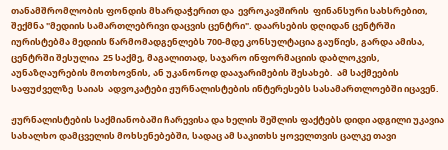თანამშრომლობის ფონდის მხარდაჭერით და  ევროკავშირის  ფინანსური სახსრებით,  შექმნა "მედიის სამართლებრივი დაცვის ცენტრი". დაარსების დღიდან ცენტრში იურისტებმა მედიის წარმომადგენლებს 700-მდე კონსულტაცია გაუწიეს, გარდა ამისა, ცენტრში შესულია  25 საქმე, მაგალითად, საჯარო ინფორმაციის დაბლოკვის, აუნაზღაურების მოთხოვნის, ან უკანონოდ დააჯარიმების შესახებ.  ამ საქმეების  საფუძველზე  საიას  ადვოკატები ჟურნალისტების ინტერესებს სასამართლოებში იცავენ.

ჟურნალისტების საქმიანობაში ჩარევისა და ხელის შეშლის ფაქტებს დიდი ადგილი უკავია  სახალხო დამცველის მოხსენებებში, სადაც ამ საკითხს ყოველთვის ცალკე თავი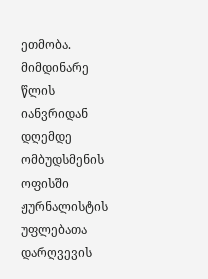ეთმობა. მიმდინარე წლის იანვრიდან დღემდე ომბუდსმენის ოფისში ჟურნალისტის უფლებათა დარღვევის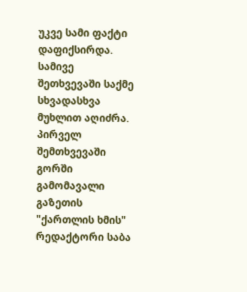უკვე სამი ფაქტი დაფიქსირდა. სამივე შეთხვევაში საქმე სხვადასხვა მუხლით აღიძრა. პირველ შემთხვევაში გორში გამომავალი გაზეთის "ქართლის ხმის" რედაქტორი საბა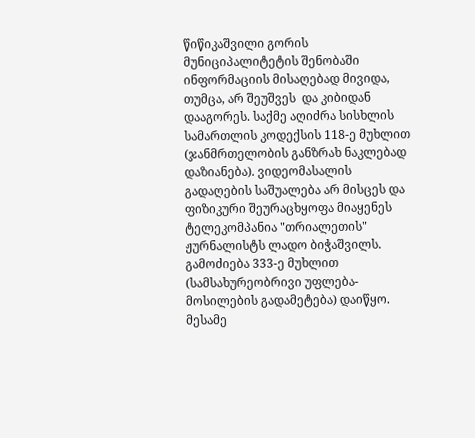წიწიკაშვილი გორის მუნიციპალიტეტის შენობაში ინფორმაციის მისაღებად მივიდა, თუმცა, არ შეუშვეს  და კიბიდან დააგორეს. საქმე აღიძრა სისხლის სამართლის კოდექსის 118-ე მუხლით (ჯანმრთელობის განზრახ ნაკლებად დაზიანება). ვიდეომასალის გადაღების საშუალება არ მისცეს და ფიზიკური შეურაცხყოფა მიაყენეს ტელეკომპანია "თრიალეთის" ჟურნალისტს ლადო ბიჭაშვილს. გამოძიება 333-ე მუხლით  (სამსახურეობრივი უფლება-მოსილების გადამეტება) დაიწყო. მესამე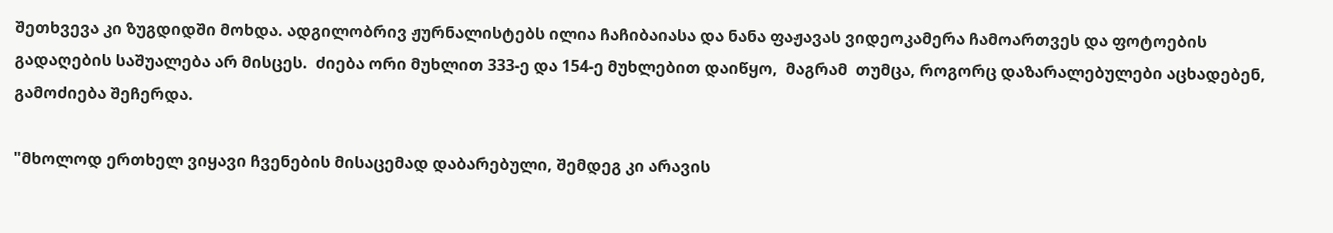შეთხვევა კი ზუგდიდში მოხდა. ადგილობრივ ჟურნალისტებს ილია ჩაჩიბაიასა და ნანა ფაჟავას ვიდეოკამერა ჩამოართვეს და ფოტოების გადაღების საშუალება არ მისცეს.  ძიება ორი მუხლით 333-ე და 154-ე მუხლებით დაიწყო,  მაგრამ  თუმცა, როგორც დაზარალებულები აცხადებენ, გამოძიება შეჩერდა.

"მხოლოდ ერთხელ ვიყავი ჩვენების მისაცემად დაბარებული, შემდეგ კი არავის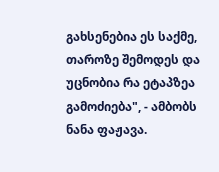გახსენებია ეს საქმე, თაროზე შემოდეს და უცნობია რა ეტაპზეა გამოძიება", - ამბობს ნანა ფაჟავა.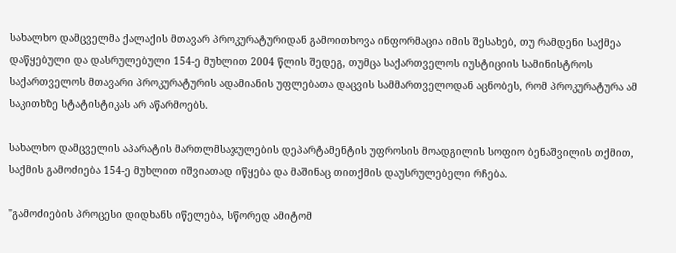სახალხო დამცველმა ქალაქის მთავარ პროკურატურიდან გამოითხოვა ინფორმაცია იმის შესახებ, თუ რამდენი საქმეა დაწყებული და დასრულებული 154-ე მუხლით 2004 წლის შედეგ, თუმცა საქართველოს იუსტიციის სამინისტროს საქართველოს მთავარი პროკურატურის ადამიანის უფლებათა დაცვის სამმართველოდან აცნობეს, რომ პროკურატურა ამ საკითხზე სტატისტიკას არ აწარმოებს.

სახალხო დამცველის აპარატის მართლმსაჯულების დეპარტამენტის უფროსის მოადგილის სოფიო ბენაშვილის თქმით, საქმის გამოძიება 154-ე მუხლით იშვიათად იწყება და მაშინაც თითქმის დაუსრულებელი რჩება.

"გამოძიების პროცესი დიდხანს იწელება, სწორედ ამიტომ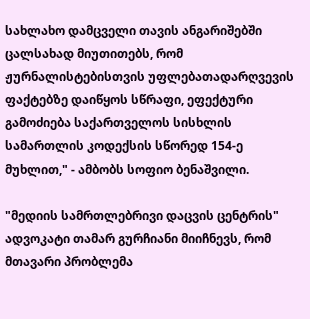სახლახო დამცველი თავის ანგარიშებში ცალსახად მიუთითებს, რომ ჟურნალისტებისთვის უფლებათადარღვევის ფაქტებზე დაიწყოს სწრაფი, ეფექტური გამოძიება საქართველოს სისხლის სამართლის კოდექსის სწორედ 154-ე მუხლით," - ამბობს სოფიო ბენაშვილი.

"მედიის სამრთლებრივი დაცვის ცენტრის" ადვოკატი თამარ გურჩიანი მიიჩნევს, რომ მთავარი პრობლემა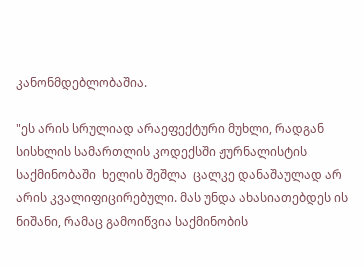კანონმდებლობაშია.

"ეს არის სრულიად არაეფექტური მუხლი, რადგან სისხლის სამართლის კოდექსში ჟურნალისტის საქმინობაში  ხელის შეშლა  ცალკე დანაშაულად არ არის კვალიფიცირებული. მას უნდა ახასიათებდეს ის ნიშანი, რამაც გამოიწვია საქმინობის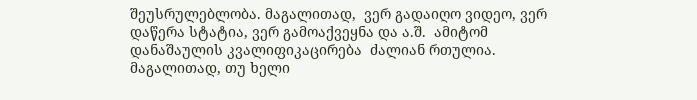შეუსრულებლობა. მაგალითად,  ვერ გადაიღო ვიდეო, ვერ დაწერა სტატია, ვერ გამოაქვეყნა და ა.შ.  ამიტომ დანაშაულის კვალიფიკაცირება  ძალიან რთულია. მაგალითად, თუ ხელი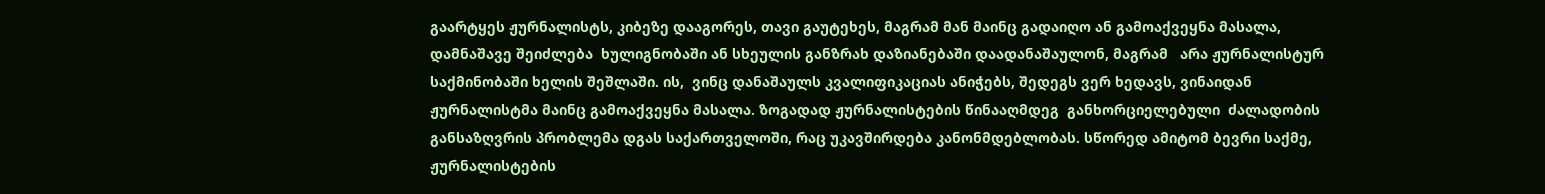გაარტყეს ჟურნალისტს, კიბეზე დააგორეს, თავი გაუტეხეს, მაგრამ მან მაინც გადაიღო ან გამოაქვეყნა მასალა, დამნაშავე შეიძლება  ხულიგნობაში ან სხეულის განზრახ დაზიანებაში დაადანაშაულონ, მაგრამ   არა ჟურნალისტურ საქმინობაში ხელის შეშლაში. ის,  ვინც დანაშაულს კვალიფიკაციას ანიჭებს, შედეგს ვერ ხედავს, ვინაიდან ჟურნალისტმა მაინც გამოაქვეყნა მასალა. ზოგადად ჟურნალისტების წინააღმდეგ  განხორციელებული  ძალადობის განსაზღვრის პრობლემა დგას საქართველოში, რაც უკავშირდება კანონმდებლობას. სწორედ ამიტომ ბევრი საქმე, ჟურნალისტების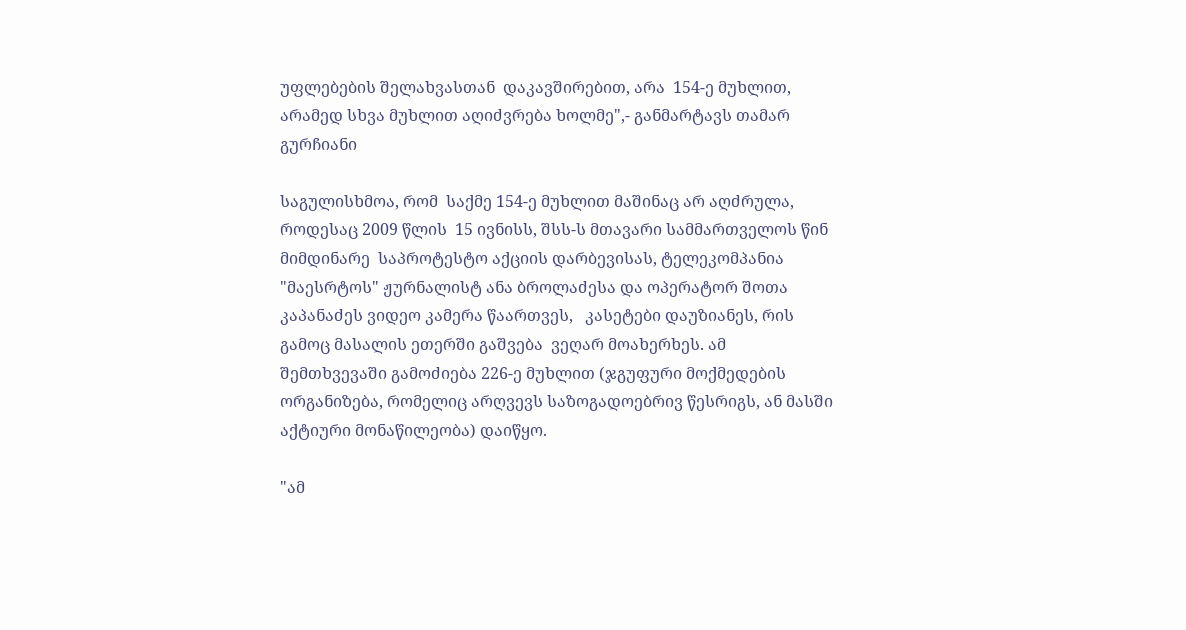უფლებების შელახვასთან  დაკავშირებით, არა  154-ე მუხლით, არამედ სხვა მუხლით აღიძვრება ხოლმე",- განმარტავს თამარ გურჩიანი

საგულისხმოა, რომ  საქმე 154-ე მუხლით მაშინაც არ აღძრულა, როდესაც 2009 წლის  15 ივნისს, შსს-ს მთავარი სამმართველოს წინ მიმდინარე  საპროტესტო აქციის დარბევისას, ტელეკომპანია "მაესრტოს" ჟურნალისტ ანა ბროლაძესა და ოპერატორ შოთა კაპანაძეს ვიდეო კამერა წაართვეს,   კასეტები დაუზიანეს, რის გამოც მასალის ეთერში გაშვება  ვეღარ მოახერხეს. ამ შემთხვევაში გამოძიება 226-ე მუხლით (ჯგუფური მოქმედების ორგანიზება, რომელიც არღვევს საზოგადოებრივ წესრიგს, ან მასში აქტიური მონაწილეობა) დაიწყო.

"ამ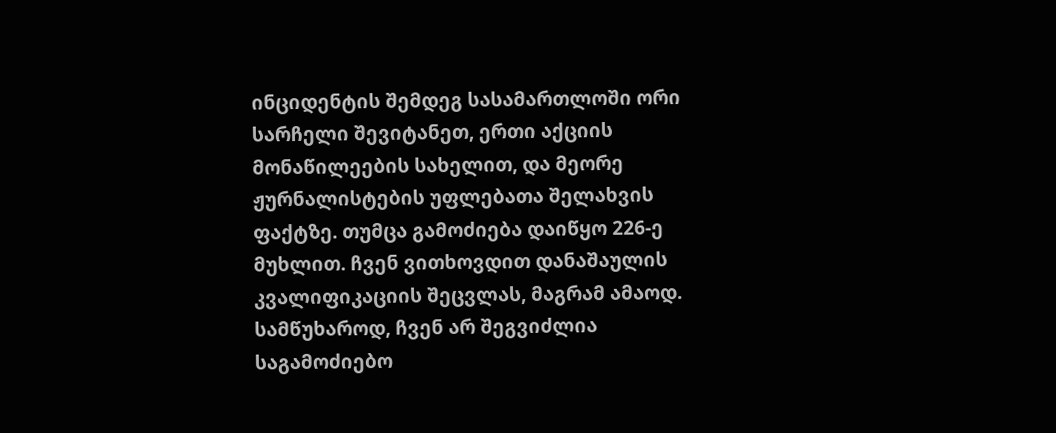ინციდენტის შემდეგ სასამართლოში ორი სარჩელი შევიტანეთ, ერთი აქციის მონაწილეების სახელით, და მეორე   ჟურნალისტების უფლებათა შელახვის ფაქტზე. თუმცა გამოძიება დაიწყო 226-ე მუხლით. ჩვენ ვითხოვდით დანაშაულის კვალიფიკაციის შეცვლას, მაგრამ ამაოდ.  სამწუხაროდ, ჩვენ არ შეგვიძლია საგამოძიებო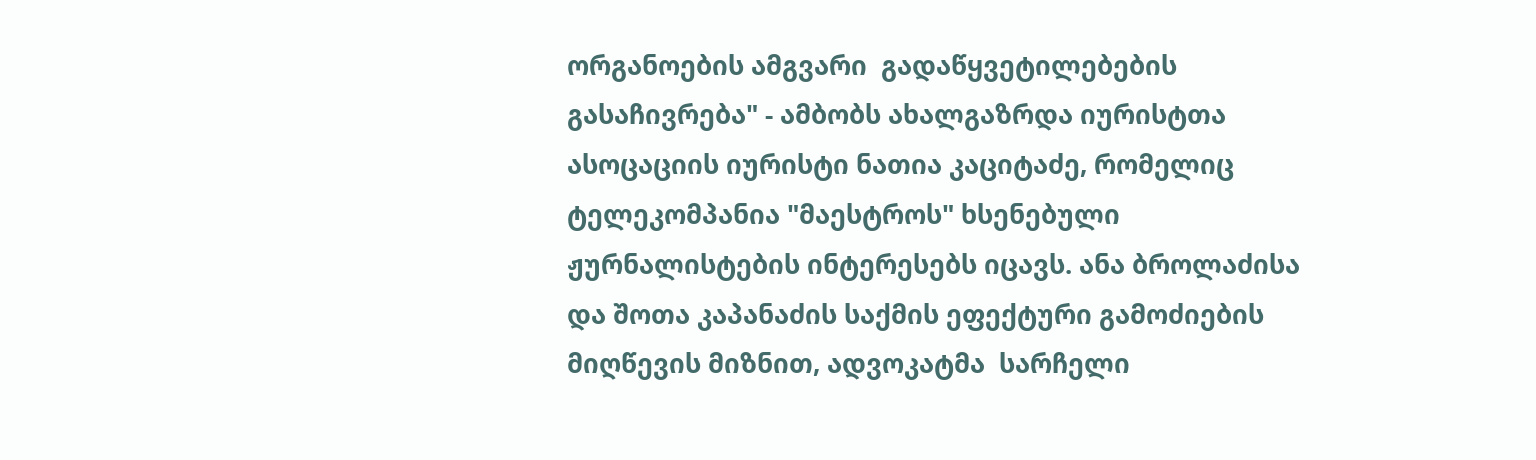ორგანოების ამგვარი  გადაწყვეტილებების  გასაჩივრება" - ამბობს ახალგაზრდა იურისტთა ასოცაციის იურისტი ნათია კაციტაძე, რომელიც ტელეკომპანია "მაესტროს" ხსენებული ჟურნალისტების ინტერესებს იცავს. ანა ბროლაძისა  და შოთა კაპანაძის საქმის ეფექტური გამოძიების მიღწევის მიზნით, ადვოკატმა  სარჩელი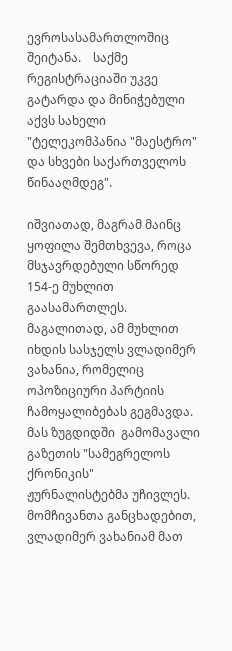ევროსასამართლოშიც შეიტანა.    საქმე რეგისტრაციაში უკვე გატარდა და მინიჭებული აქვს სახელი "ტელეკომპანია "მაესტრო" და სხვები საქართველოს წინააღმდეგ".

იშვიათად, მაგრამ მაინც ყოფილა შემთხვევა, როცა მსჯავრდებული სწორედ 154-ე მუხლით გაასამართლეს. მაგალითად, ამ მუხლით  იხდის სასჯელს ვლადიმერ ვახანია, რომელიც  ოპოზიციური პარტიის ჩამოყალიბებას გეგმავდა.   მას ზუგდიდში  გამომავალი გაზეთის "სამეგრელოს ქრონიკის"  ჟურნალისტებმა უჩივლეს. მომჩივანთა განცხადებით,  ვლადიმერ ვახანიამ მათ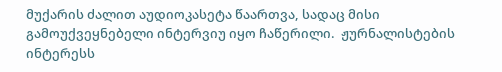მუქარის ძალით აუდიოკასეტა წაართვა, სადაც მისი გამოუქვეყნებელი ინტერვიუ იყო ჩაწერილი.  ჟურნალისტების ინტერესს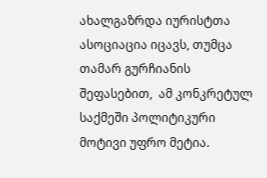ახალგაზრდა იურისტთა ასოციაცია იცავს, თუმცა თამარ გურჩიანის შეფასებით,  ამ კონკრეტულ საქმეში პოლიტიკური მოტივი უფრო მეტია.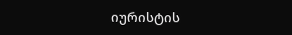იურისტის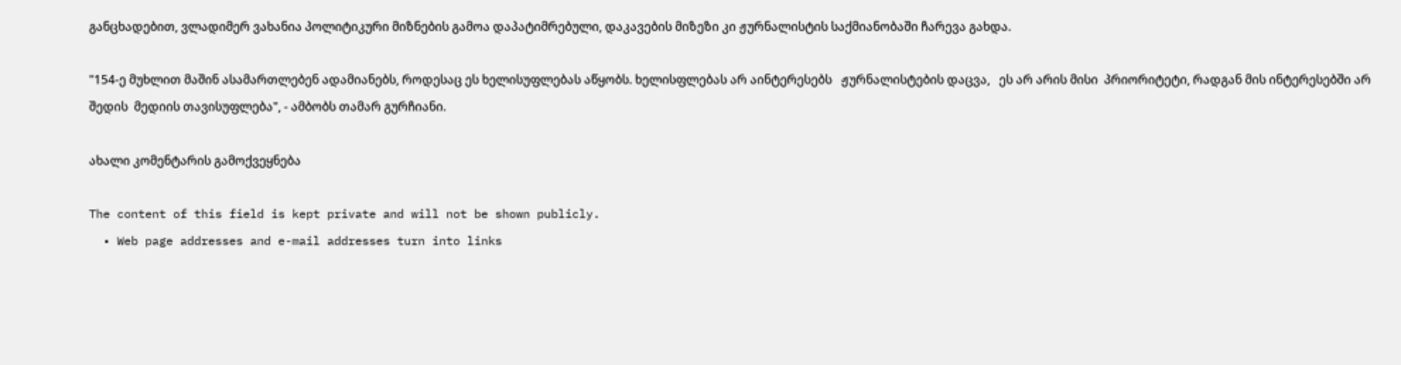განცხადებით, ვლადიმერ ვახანია პოლიტიკური მიზნების გამოა დაპატიმრებული, დაკავების მიზეზი კი ჟურნალისტის საქმიანობაში ჩარევა გახდა.

"154-ე მუხლით მაშინ ასამართლებენ ადამიანებს, როდესაც ეს ხელისუფლებას აწყობს. ხელისფლებას არ აინტერესებს   ჟურნალისტების დაცვა,   ეს არ არის მისი  პრიორიტეტი, რადგან მის ინტერესებში არ შედის  მედიის თავისუფლება", - ამბობს თამარ გურჩიანი.

ახალი კომენტარის გამოქვეყნება

The content of this field is kept private and will not be shown publicly.
  • Web page addresses and e-mail addresses turn into links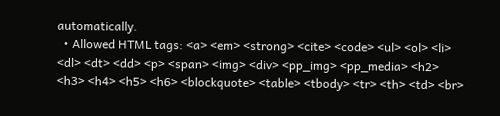automatically.
  • Allowed HTML tags: <a> <em> <strong> <cite> <code> <ul> <ol> <li> <dl> <dt> <dd> <p> <span> <img> <div> <pp_img> <pp_media> <h2> <h3> <h4> <h5> <h6> <blockquote> <table> <tbody> <tr> <th> <td> <br>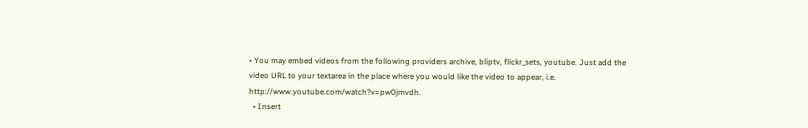• You may embed videos from the following providers archive, bliptv, flickr_sets, youtube. Just add the video URL to your textarea in the place where you would like the video to appear, i.e. http://www.youtube.com/watch?v=pw0jmvdh.
  • Insert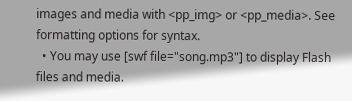images and media with <pp_img> or <pp_media>. See formatting options for syntax.
  • You may use [swf file="song.mp3"] to display Flash files and media.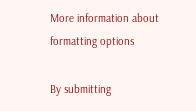More information about formatting options

By submitting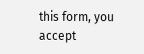this form, you accept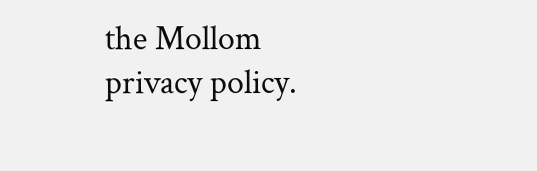the Mollom privacy policy.